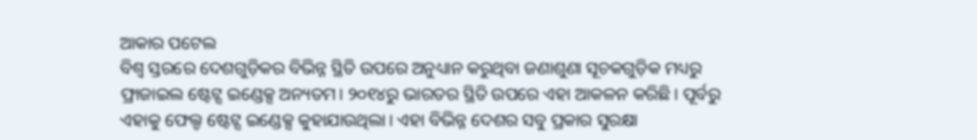ଆକାର ପଟେଲ
ବିଶ୍ୱ ସ୍ତରରେ ଦେଶଗୁଡ଼ିକର ବିଭିନ୍ନ ସ୍ଥିତି ଉପରେ ଅନୁଧ୍ୟାନ କରୁଥିବା ଜଣାଶୁଣା ସୂଚକଗୁଡ଼ିକ ମଧ୍ୟରୁ ଫ୍ରାଜାଇଲ ଷ୍ଟେଟ୍ସ ଇଣ୍ଡେକ୍ସ ଅନ୍ୟତମ। ୨୦୧୪ରୁ ଭାରତର ସ୍ଥିତି ଉପରେ ଏହା ଆକଳନ କରିଛି। ପୂର୍ବରୁ ଏହାକୁ ଫେଲ୍ଡ ଷ୍ଟେଟ୍ସ ଇଣ୍ଡେକ୍ସ କୁହାଯାଉଥିଲା। ଏହା ବିଭିନ୍ନ ଦେଶର ସବୁ ପ୍ରକାର ସୁରକ୍ଷା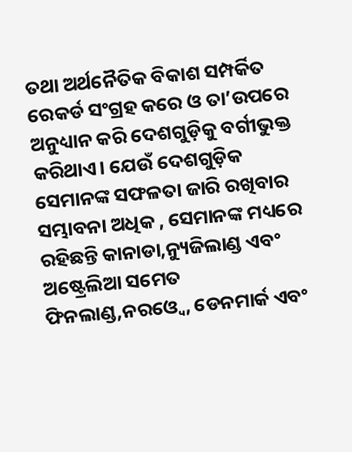ତଥା ଅର୍ଥନୈତିକ ବିକାଶ ସମ୍ପର୍କିତ ରେକର୍ଡ ସଂଗ୍ରହ କରେ ଓ ତା’ଉପରେ ଅନୁଧ୍ୟାନ କରି ଦେଶଗୁଡ଼ିକୁ ବର୍ଗୀଭୁକ୍ତ କରିଥାଏ। ଯେଉଁ ଦେଶଗୁଡ଼ିକ ସେମାନଙ୍କ ସଫଳତା ଜାରି ରଖିବାର ସମ୍ଭାବନା ଅଧିକ , ସେମାନଙ୍କ ମଧ୍ୟରେ ରହିଛନ୍ତି କାନାଡା,ନ୍ୟୁଜିଲାଣ୍ଡ ଏବଂ ଅଷ୍ଟ୍ରେଲିଆ ସମେତ ଫିନଲାଣ୍ଡ,ନରଓ୍ବେ, ଡେନମାର୍କ ଏବଂ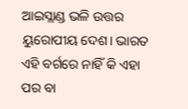ଆଇସ୍ଲାଣ୍ଡ ଭଳି ଉତ୍ତର ୟୁରୋପୀୟ ଦେଶ। ଭାରତ ଏହି ବର୍ଗରେ ନାହିଁ କି ଏହା ପର ବା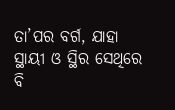ତା’ପର ବର୍ଗ, ଯାହା ସ୍ଥାୟୀ ଓ ସ୍ଥିର ସେଥିରେ ବି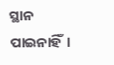ସ୍ଥାନ ପାଇନାହିଁ।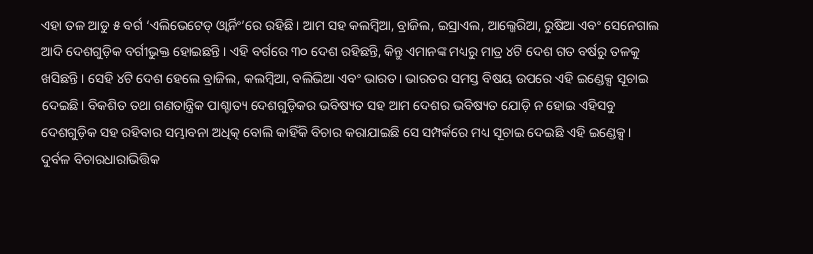ଏହା ତଳ ଆଡୁ ୫ ବର୍ଗ ‘ଏଲିଭେଟେଡ୍ ଓ୍ବାର୍ନିଂ’ରେ ରହିଛି। ଆମ ସହ କଲମ୍ବିଆ, ବ୍ରାଜିଲ, ଇସ୍ରାଏଲ, ଆଲ୍ଜେରିଆ, ରୁଷିଆ ଏବଂ ସେନେଗାଲ ଆଦି ଦେଶଗୁଡ଼ିକ ବର୍ଗୀଭୁକ୍ତ ହୋଇଛନ୍ତି। ଏହି ବର୍ଗରେ ୩୦ ଦେଶ ରହିଛନ୍ତି, କିନ୍ତୁ ଏମାନଙ୍କ ମଧ୍ୟରୁ ମାତ୍ର ୪ଟି ଦେଶ ଗତ ବର୍ଷରୁ ତଳକୁ ଖସିଛନ୍ତି। ସେହି ୪ଟି ଦେଶ ହେଲେ ବ୍ରାଜିଲ, କଲମ୍ବିଆ, ବଲିଭିଆ ଏବଂ ଭାରତ। ଭାରତର ସମସ୍ତ ବିଷୟ ଉପରେ ଏହି ଇଣ୍ଡେକ୍ସ ସୂଚାଇ ଦେଇଛି। ବିକଶିତ ତଥା ଗଣତାନ୍ତ୍ରିକ ପାଶ୍ଚାତ୍ୟ ଦେଶଗୁଡ଼ିକର ଭବିଷ୍ୟତ ସହ ଆମ ଦେଶର ଭବିଷ୍ୟତ ଯୋଡ଼ି ନ ହୋଇ ଏହିସବୁ ଦେଶଗୁଡ଼ିକ ସହ ରହିବାର ସମ୍ଭାବନା ଅଧିତ୍କ ବୋଲି କାହିଁକି ବିଚାର କରାଯାଇଛି ସେ ସମ୍ପର୍କରେ ମଧ୍ୟ ସୂଚାଇ ଦେଇଛି ଏହି ଇଣ୍ଡେକ୍ସ।
ଦୁର୍ବଳ ବିଚାରଧାରାଭିତ୍ତିକ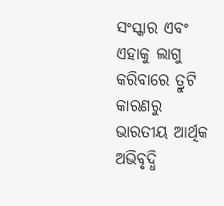ସଂସ୍କାର ଏବଂ ଏହାକୁ ଲାଗୁ କରିବାରେ ତ୍ରୁଟି କାରଣରୁ ଭାରତୀୟ ଆର୍ଥିକ ଅଭିବୃଦ୍ଧି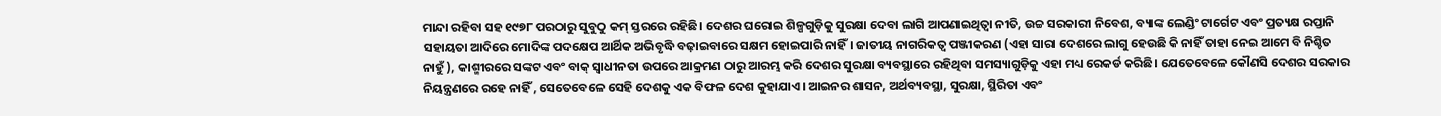ମାନ୍ଦା ରହିବା ସହ ୧୯୭୮ ପରଠାରୁ ସୁବୁଠୁ କମ୍ ସ୍ତରରେ ରହିଛି। ଦେଶର ଘରୋଇ ଶିଳ୍ପଗୁଡ଼ିକୁ ସୁରକ୍ଷା ଦେବା ଲାଗି ଆପଣାଇଥିତ୍ବା ନୀତି, ଉଚ୍ଚ ସରକାରୀ ନିବେଶ, ବ୍ୟାଙ୍କ ଲେଣ୍ଡିଂ ଟାର୍ଗେଟ ଏବଂ ପ୍ରତ୍ୟକ୍ଷ ରପ୍ତାନି ସହାୟତା ଆଦିରେ ମୋଦିଙ୍କ ପଦକ୍ଷେପ ଆର୍ଥିକ ଅଭିବୃଦ୍ଧି ବଢ଼ାଇବାରେ ସକ୍ଷମ ହୋଇପାରି ନାହିଁ। ଜାତୀୟ ନାଗରିକତ୍ୱ ପଞ୍ଜୀକରଣ (ଏହା ସାରା ଦେଶରେ ଲାଗୁ ହେଉଛି କି ନାହିଁ ତାହା ନେଇ ଆମେ ବି ନିଶ୍ଚିତ ନାହୁଁ ), କାଶ୍ମୀରରେ ସଙ୍କଟ ଏବଂ ବାକ୍ ସ୍ବାଧୀନତା ଉପରେ ଆକ୍ରମଣ ଠାରୁ ଆରମ୍ଭ କରି ଦେଶର ସୁରକ୍ଷା ବ୍ୟବସ୍ଥାରେ ରହିଥିବା ସମସ୍ୟାଗୁଡ଼ିକୁ ଏହା ମଧ୍ୟ ରେକର୍ଡ କରିଛି। ଯେତେବେଳେ କୌଣସି ଦେଶର ସରକାର ନିୟନ୍ତ୍ରଣରେ ରହେ ନାହିଁ , ସେତେବେଳେ ସେହି ଦେଶକୁ ଏକ ବିଫଳ ଦେଶ କୁହାଯାଏ। ଆଇନର ଶାସନ, ଅର୍ଥବ୍ୟବସ୍ଥା, ସୁରକ୍ଷା, ସ୍ଥିରିତା ଏବଂ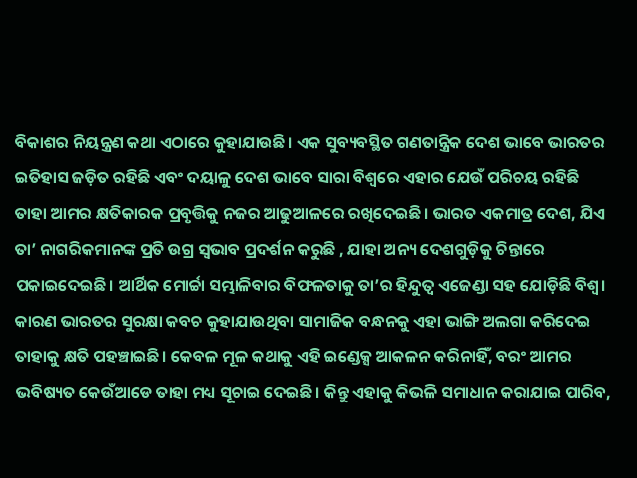ବିକାଶର ନିୟନ୍ତ୍ରଣ କଥା ଏଠାରେ କୁହାଯାଉଛି। ଏକ ସୁବ୍ୟବସ୍ଥିତ ଗଣତାନ୍ତ୍ରିକ ଦେଶ ଭାବେ ଭାରତର ଇତିହାସ ଜଡ଼ିତ ରହିଛି ଏବଂ ଦୟାଳୁ ଦେଶ ଭାବେ ସାରା ବିଶ୍ୱରେ ଏହାର ଯେଉଁ ପରିଚୟ ରହିଛି ତାହା ଆମର କ୍ଷତିକାରକ ପ୍ରବୃତ୍ତିକୁ ନଜର ଆଢୁଆଳରେ ରଖିଦେଇଛି। ଭାରତ ଏକମାତ୍ର ଦେଶ, ଯିଏ ତା’ ନାଗରିକମାନଙ୍କ ପ୍ରତି ଉଗ୍ର ସ୍ବଭାବ ପ୍ରଦର୍ଶନ କରୁଛି , ଯାହା ଅନ୍ୟ ଦେଶଗୁଡ଼ିକୁ ଚିନ୍ତାରେ ପକାଇଦେଇଛି। ଆର୍ଥିକ ମୋର୍ଚ୍ଚା ସମ୍ଭାଳିବାର ବିଫଳତାକୁ ତା’ର ହିନ୍ଦୁତ୍ୱ ଏଜେଣ୍ଡା ସହ ଯୋଡ଼ିଛି ବିଶ୍ୱ। କାରଣ ଭାରତର ସୁରକ୍ଷା କବଚ କୁହାଯାଉଥିବା ସାମାଜିକ ବନ୍ଧନକୁ ଏହା ଭାଙ୍ଗି ଅଲଗା କରିଦେଇ ତାହାକୁ କ୍ଷତି ପହଞ୍ଚାଇଛି। କେବଳ ମୂଳ କଥାକୁ ଏହି ଇଣ୍ଡେକ୍ସ ଆକଳନ କରିନାହିଁ, ବରଂ ଆମର ଭବିଷ୍ୟତ କେଉଁଆଡେ ତାହା ମଧ୍ୟ ସୂଚାଇ ଦେଇଛି। କିନ୍ତୁ ଏହାକୁ କିଭଳି ସମାଧାନ କରାଯାଇ ପାରିବ,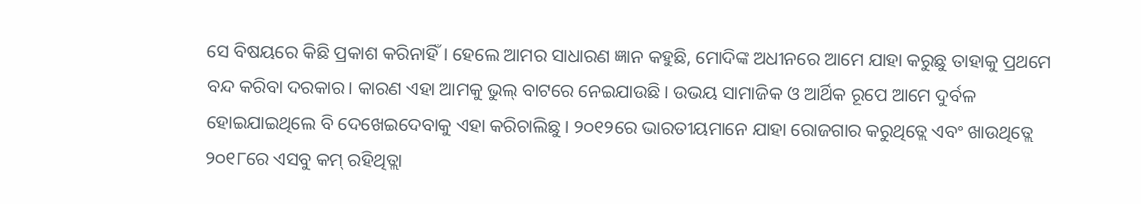ସେ ବିଷୟରେ କିଛି ପ୍ରକାଶ କରିନାହିଁ। ହେଲେ ଆମର ସାଧାରଣ ଜ୍ଞାନ କହୁଛି, ମୋଦିଙ୍କ ଅଧୀନରେ ଆମେ ଯାହା କରୁଛୁ ତାହାକୁ ପ୍ରଥମେ ବନ୍ଦ କରିବା ଦରକାର। କାରଣ ଏହା ଆମକୁ ଭୁଲ୍ ବାଟରେ ନେଇଯାଉଛି। ଉଭୟ ସାମାଜିକ ଓ ଆର୍ଥିକ ରୂପେ ଆମେ ଦୁର୍ବଳ ହୋଇଯାଇଥିଲେ ବି ଦେଖେଇଦେବାକୁ ଏହା କରିଚାଲିଛୁ। ୨୦୧୨ରେ ଭାରତୀୟମାନେ ଯାହା ରୋଜଗାର କରୁଥିତ୍ଲେ ଏବଂ ଖାଉଥିତ୍ଲେ ୨୦୧୮ରେ ଏସବୁ କମ୍ ରହିଥିତ୍ଲା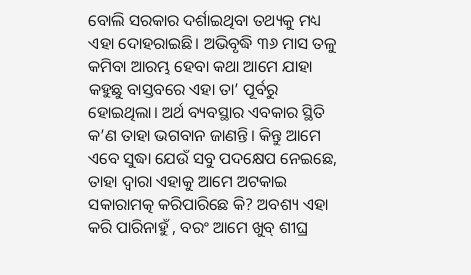ବୋଲି ସରକାର ଦର୍ଶାଇଥିବା ତଥ୍ୟକୁ ମଧ୍ୟ ଏହା ଦୋହରାଇଛି। ଅଭିବୃଦ୍ଧି ୩୬ ମାସ ତଳୁ କମିବା ଆରମ୍ଭ ହେବା କଥା ଆମେ ଯାହା କହୁଛୁ ବାସ୍ତବରେ ଏହା ତା’ ପୂର୍ବରୁ ହୋଇଥିଲା। ଅର୍ଥ ବ୍ୟବସ୍ଥାର ଏବକାର ସ୍ଥିତି କ’ଣ ତାହା ଭଗବାନ ଜାଣନ୍ତି। କିନ୍ତୁ ଆମେ ଏବେ ସୁଦ୍ଧା ଯେଉଁ ସବୁ ପଦକ୍ଷେପ ନେଇଛେ, ତାହା ଦ୍ୱାରା ଏହାକୁ ଆମେ ଅଟକାଇ ସକାରାମତ୍କ କରିପାରିଛେ କି? ଅବଶ୍ୟ ଏହା କରି ପାରିନାହୁଁ , ବରଂ ଆମେ ଖୁବ୍ ଶୀଘ୍ର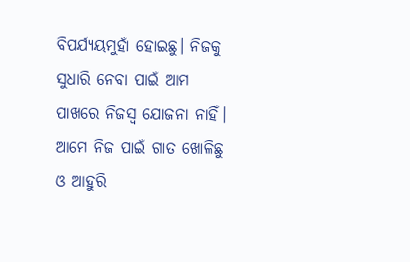ବିପର୍ଯ୍ୟୟମୁହାଁ ହୋଇଛୁ। ନିଜକୁ ସୁଧାରି ନେବା ପାଇଁ ଆମ ପାଖରେ ନିଜସ୍ବ ଯୋଜନା ନାହିଁ। ଆମେ ନିଜ ପାଇଁ ଗାତ ଖୋଳିଛୁ ଓ ଆହୁରି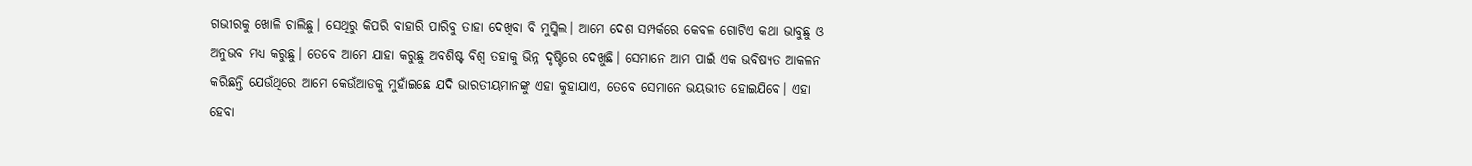ଗଭୀରକୁ ଖୋଳି ଚାଲିଛୁ। ସେଥିରୁ କିପରି ବାହାରି ପାରିବୁ ତାହା ଦେଖିବା ବି ମୁସ୍କିଲ। ଆମେ ଦେଶ ସମ୍ପର୍କରେ କେବଳ ଗୋଟିଏ କଥା ଭାବୁଛୁ ଓ ଅନୁଭବ ମଧ୍ୟ କରୁଛୁ। ତେବେ ଆମେ ଯାହା କରୁଛୁ ଅବଶିଷ୍ଟ ବିଶ୍ୱ ତହାକୁ ଭିନ୍ନ ଦୃଷ୍ଟିରେ ଦେଖୁଛି। ସେମାନେ ଆମ ପାଇଁ ଏକ ଭବିଷ୍ୟତ ଆକଳନ କରିଛନ୍ତି ଯେଉଁଥିରେ ଆମେ କେଉଁଆଡକୁ ମୁହାଁଇଛେ ଯଦି ଭାରତୀୟମାନଙ୍କୁ ଏହା କୁହାଯାଏ, ତେବେ ସେମାନେ ଭୟଭୀତ ହୋଇଯିବେ। ଏହା ହେବା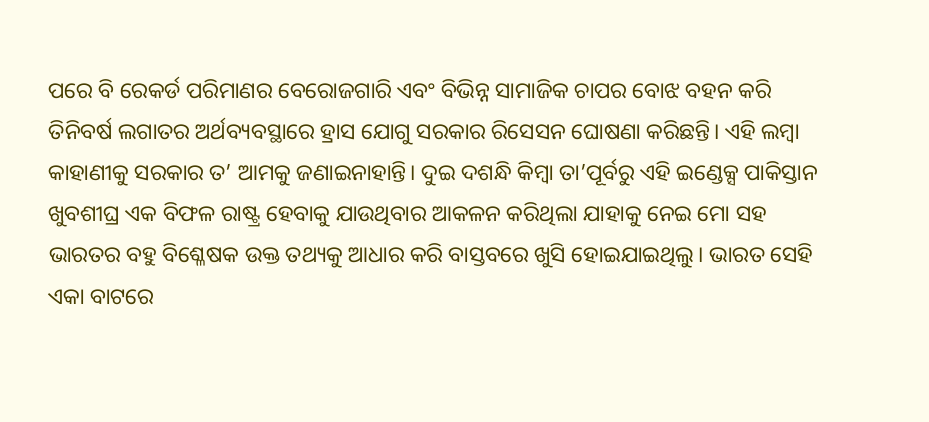ପରେ ବି ରେକର୍ଡ ପରିମାଣର ବେରୋଜଗାରି ଏବଂ ବିଭିନ୍ନ ସାମାଜିକ ଚାପର ବୋଝ ବହନ କରି ତିନିବର୍ଷ ଲଗାତର ଅର୍ଥବ୍ୟବସ୍ଥାରେ ହ୍ରାସ ଯୋଗୁ ସରକାର ରିସେସନ ଘୋଷଣା କରିଛନ୍ତି। ଏହି ଲମ୍ବା କାହାଣୀକୁ ସରକାର ତ’ ଆମକୁ ଜଣାଇନାହାନ୍ତି। ଦୁଇ ଦଶନ୍ଧି କିମ୍ବା ତା’ପୂର୍ବରୁ ଏହି ଇଣ୍ଡେକ୍ସ ପାକିସ୍ତାନ ଖୁବଶୀଘ୍ର ଏକ ବିଫଳ ରାଷ୍ଟ୍ର ହେବାକୁ ଯାଉଥିବାର ଆକଳନ କରିଥିଲା ଯାହାକୁ ନେଇ ମୋ ସହ ଭାରତର ବହୁ ବିଶ୍ଳେଷକ ଉକ୍ତ ତଥ୍ୟକୁ ଆଧାର କରି ବାସ୍ତବରେ ଖୁସି ହୋଇଯାଇଥିଲୁ। ଭାରତ ସେହି ଏକା ବାଟରେ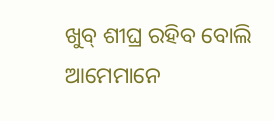ଖୁବ୍ ଶୀଘ୍ର ରହିବ ବୋଲି ଆମେମାନେ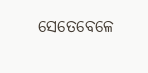ସେତେବେଳେ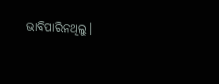ଭାବିପାରିନଥିଲୁ।